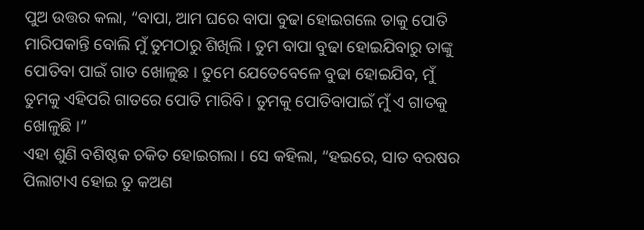ପୁଅ ଉତ୍ତର କଲା, “ବାପା, ଆମ ଘରେ ବାପା ବୁଢା ହୋଇଗଲେ ତାକୁ ପୋତି ମାରିପକାନ୍ତି ବୋଲି ମୁଁ ତୁମଠାରୁ ଶିଖିଲି । ତୁମ ବାପା ବୁଢା ହୋଇଯିବାରୁ ତାଙ୍କୁ ପୋତିବା ପାଇଁ ଗାତ ଖୋଳୁଛ । ତୁମେ ଯେତେବେଳେ ବୁଢା ହୋଇଯିବ, ମୁଁ ତୁମକୁ ଏହିପରି ଗାତରେ ପୋତି ମାରିବି । ତୁମକୁ ପୋତିବାପାଇଁ ମୁଁ ଏ ଗାତକୁ ଖୋଳୁଛି ।”
ଏହା ଶୁଣି ବଶିଷ୍ଠକ ଚକିତ ହୋଇଗଲା । ସେ କହିଲା, “ହଇରେ, ସାତ ବରଷର ପିଲାଟାଏ ହୋଇ ତୁ କଅଣ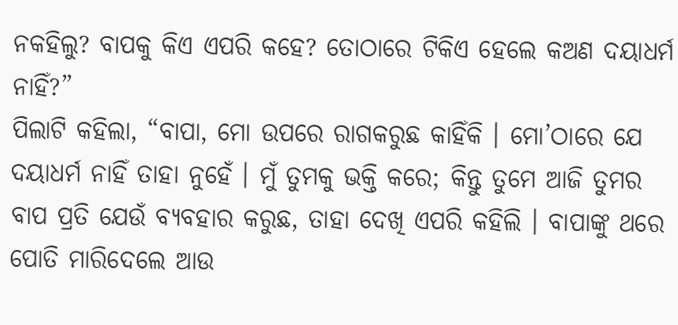ନକହିଲୁ? ବାପକୁ କିଏ ଏପରି କହେ? ତୋଠାରେ ଟିକିଏ ହେଲେ କଅଣ ଦୟାଧର୍ମ ନାହିଁ?”
ପିଲାଟି କହିଲା, “ବାପା, ମୋ ଉପରେ ରାଗକରୁଛ କାହିଁକି । ମୋ’ଠାରେ ଯେ ଦୟାଧର୍ମ ନାହିଁ ତାହା ନୁହେଁ । ମୁଁ ତୁମକୁ ଭକ୍ତି କରେ; କିନ୍ତୁ ତୁମେ ଆଜି ତୁମର ବାପ ପ୍ରତି ଯେଉଁ ବ୍ୟବହାର କରୁଛ, ତାହା ଦେଖି ଏପରି କହିଲି । ବାପାଙ୍କୁ ଥରେ ପୋତି ମାରିଦେଲେ ଆଉ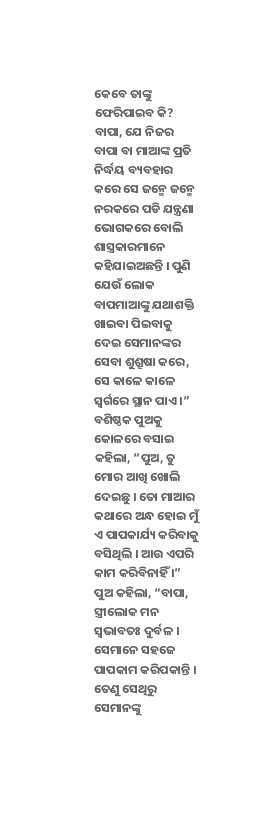କେବେ ତାଙ୍କୁ ଫେରିପାଇବ କି? ବାପା, ଯେ ନିଜର ବାପା ବା ମାଆଙ୍କ ପ୍ରତି ନିର୍ଦ୍ଧୟ ବ୍ୟବହାର କରେ ସେ ଜନ୍ମେ ଜନ୍ମେ ନରକରେ ପଡି ଯନ୍ତ୍ରଣା ଭୋଗକରେ ବୋଲି ଶାସ୍ତ୍ରକାରମାନେ କହିଯାଇଅଛନ୍ତି । ପୁଣି ଯେଉଁ ଲୋକ ବାପମାଆଙ୍କୁ ଯଥାଶକ୍ତି ଖାଇବା ପିଇବାକୁ ଦେଇ ସେମାନଙ୍କର ସେବା ଶୁଶ୍ରୂଷା କରେ, ସେ କାଳେ କାଳେ ସ୍ୱର୍ଗରେ ସ୍ଥାନ ପାଏ ।”
ବଶିଷ୍ଠକ ପୁଅକୁ କୋଳରେ ବସାଇ କହିଲା, “ପୁଅ, ତୁ ମୋର ଆଖି ଖୋଲି ଦେଇଛୁ । ତୋ ମାଆର କଥାରେ ଅନ୍ଧ ହୋଇ ମୁଁ ଏ ପାପକାର୍ଯ୍ୟ କରିବାକୁ ବସିଥିଲି । ଆଉ ଏପରି କାମ କରିବିନାହିଁ ।”
ପୁଅ କହିଲା, “ବାପା, ସ୍ତ୍ରୀଲୋକ ମନ ସ୍ୱଭାବତଃ ଦୁର୍ବଳ । ସେମାନେ ସହଜେ ପାପକାମ କରିପକାନ୍ତି । ତେଣୁ ସେଥିରୁ ସେମାନଙ୍କୁ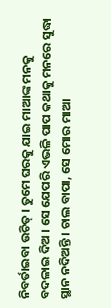ନିବର୍ତାଇବା ଉଚିତ୍ । ତୁମେ ଘରକୁ ଯାଇ ମାଆଙ୍କ ମନକୁ ବଦଳାଇ ଦିଅ । ସେ ଯେପରି ଏଭଳି ପାପ କଥାକୁ ମନରେ ସୁଦ୍ଧା ସ୍ଥାନ ନଦିଅନ୍ତି । ଚାଲ ବାପା, ସେ ମୋର ମାଆ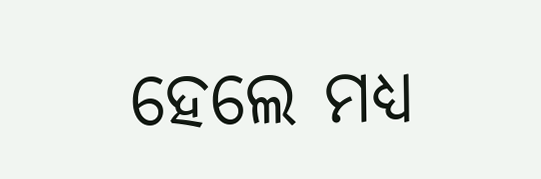ହେଲେ ମଧ୍ୟ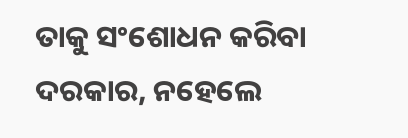ତାକୁ ସଂଶୋଧନ କରିବା ଦରକାର, ନହେଲେ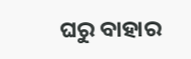ଘରୁ ବାହାର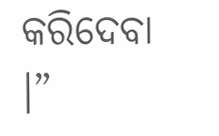କରିଦେବା ।”